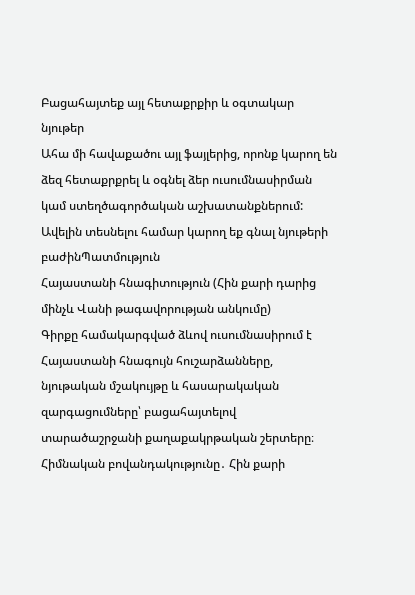Բացահայտեք այլ հետաքրքիր և օգտակար նյութեր
Ահա մի հավաքածու այլ ֆայլերից, որոնք կարող են ձեզ հետաքրքրել և օգնել ձեր ուսումնասիրման կամ ստեղծագործական աշխատանքներում: Ավելին տեսնելու համար կարող եք գնալ նյութերի բաժինՊատմություն
Հայաստանի հնագիտություն (Հին քարի դարից մինչև Վանի թագավորության անկումը)
Գիրքը համակարգված ձևով ուսումնասիրում է Հայաստանի հնագույն հուշարձանները, նյութական մշակույթը և հասարակական զարգացումները՝ բացահայտելով տարածաշրջանի քաղաքակրթական շերտերը։ Հիմնական բովանդակությունը․ Հին քարի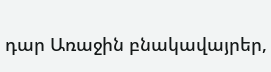դար Առաջին բնակավայրեր,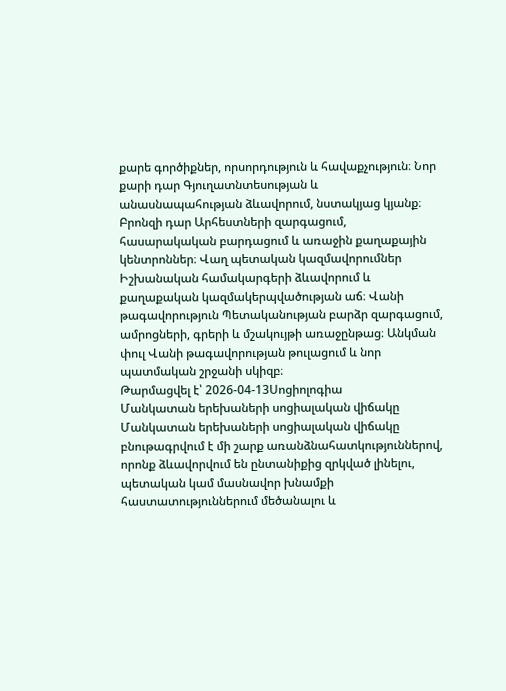քարե գործիքներ, որսորդություն և հավաքչություն։ Նոր քարի դար Գյուղատնտեսության և անասնապահության ձևավորում, նստակյաց կյանք։ Բրոնզի դար Արհեստների զարգացում, հասարակական բարդացում և առաջին քաղաքային կենտրոններ։ Վաղ պետական կազմավորումներ Իշխանական համակարգերի ձևավորում և քաղաքական կազմակերպվածության աճ։ Վանի թագավորություն Պետականության բարձր զարգացում, ամրոցների, գրերի և մշակույթի առաջընթաց։ Անկման փուլ Վանի թագավորության թուլացում և նոր պատմական շրջանի սկիզբ։
Թարմացվել է՝ 2026-04-13Սոցիոլոգիա
Մանկատան երեխաների սոցիալական վիճակը
Մանկատան երեխաների սոցիալական վիճակը բնութագրվում է մի շարք առանձնահատկություններով, որոնք ձևավորվում են ընտանիքից զրկված լինելու, պետական կամ մասնավոր խնամքի հաստատություններում մեծանալու և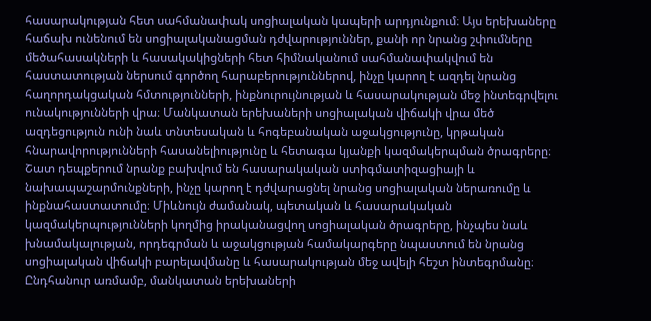հասարակության հետ սահմանափակ սոցիալական կապերի արդյունքում։ Այս երեխաները հաճախ ունենում են սոցիալականացման դժվարություններ, քանի որ նրանց շփումները մեծահասակների և հասակակիցների հետ հիմնականում սահմանափակվում են հաստատության ներսում գործող հարաբերություններով, ինչը կարող է ազդել նրանց հաղորդակցական հմտությունների, ինքնուրույնության և հասարակության մեջ ինտեգրվելու ունակությունների վրա։ Մանկատան երեխաների սոցիալական վիճակի վրա մեծ ազդեցություն ունի նաև տնտեսական և հոգեբանական աջակցությունը, կրթական հնարավորությունների հասանելիությունը և հետագա կյանքի կազմակերպման ծրագրերը։ Շատ դեպքերում նրանք բախվում են հասարակական ստիգմատիզացիայի և նախապաշարմունքների, ինչը կարող է դժվարացնել նրանց սոցիալական ներառումը և ինքնահաստատումը։ Միևնույն ժամանակ, պետական և հասարակական կազմակերպությունների կողմից իրականացվող սոցիալական ծրագրերը, ինչպես նաև խնամակալության, որդեգրման և աջակցության համակարգերը նպաստում են նրանց սոցիալական վիճակի բարելավմանը և հասարակության մեջ ավելի հեշտ ինտեգրմանը։ Ընդհանուր առմամբ, մանկատան երեխաների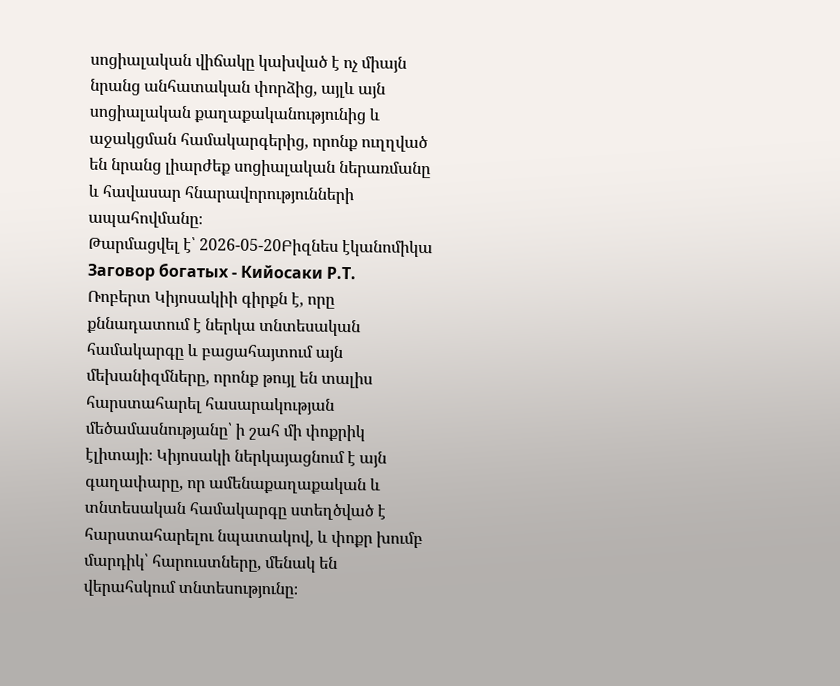սոցիալական վիճակը կախված է ոչ միայն նրանց անհատական փորձից, այլև այն սոցիալական քաղաքականությունից և աջակցման համակարգերից, որոնք ուղղված են նրանց լիարժեք սոցիալական ներառմանը և հավասար հնարավորությունների ապահովմանը։
Թարմացվել է՝ 2026-05-20Բիզնես էկանոմիկա
Заговор богатых - Кийосаки Р.Т.
Ռոբերտ Կիյոսակիի գիրքն է, որը քննադատում է ներկա տնտեսական համակարգը և բացահայտում այն մեխանիզմները, որոնք թույլ են տալիս հարստահարել հասարակության մեծամասնությանը՝ ի շահ մի փոքրիկ էլիտայի։ Կիյոսակի ներկայացնում է այն գաղափարը, որ ամենաքաղաքական և տնտեսական համակարգը ստեղծված է հարստահարելու նպատակով, և փոքր խումբ մարդիկ՝ հարուստները, մենակ են վերահսկում տնտեսությունը։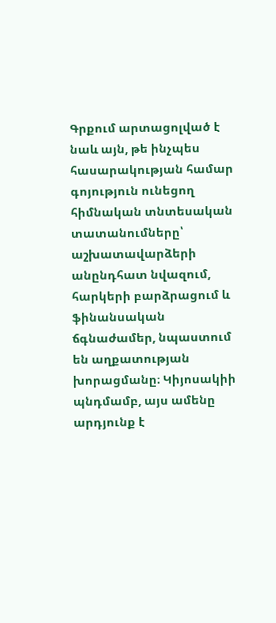Գրքում արտացոլված է նաև այն, թե ինչպես հասարակության համար գոյություն ունեցող հիմնական տնտեսական տատանումները՝ աշխատավարձերի անընդհատ նվազում, հարկերի բարձրացում և ֆինանսական ճգնաժամեր, նպաստում են աղքատության խորացմանը։ Կիյոսակիի պնդմամբ, այս ամենը արդյունք է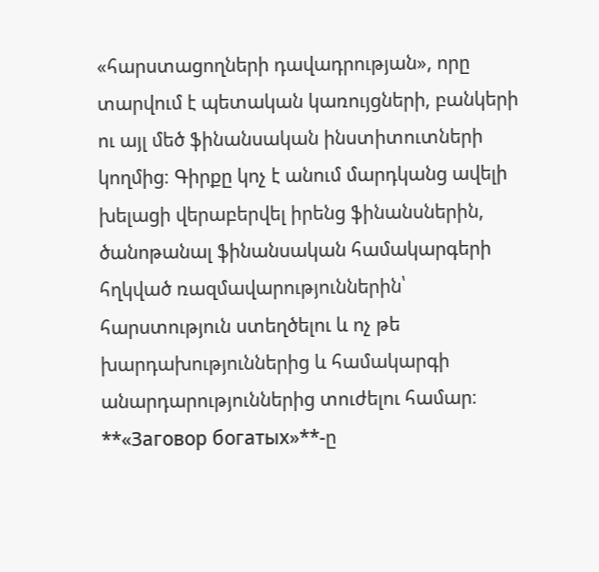«հարստացողների դավադրության», որը տարվում է պետական կառույցների, բանկերի ու այլ մեծ ֆինանսական ինստիտուտների կողմից։ Գիրքը կոչ է անում մարդկանց ավելի խելացի վերաբերվել իրենց ֆինանսներին, ծանոթանալ ֆինանսական համակարգերի հղկված ռազմավարություններին՝ հարստություն ստեղծելու և ոչ թե խարդախություններից և համակարգի անարդարություններից տուժելու համար։ **«Заговор богатых»**-ը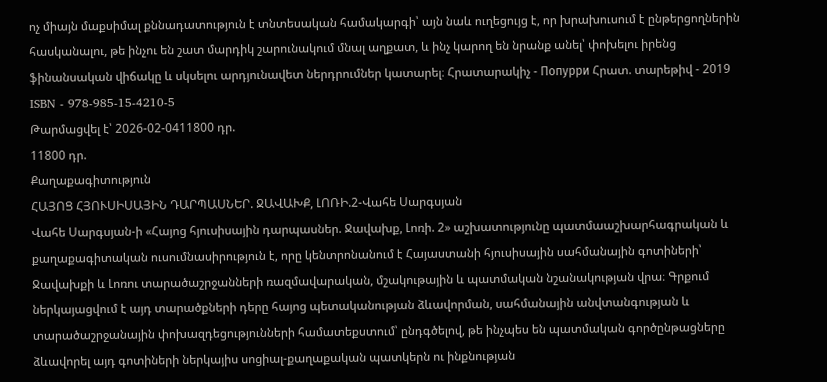ոչ միայն մաքսիմալ քննադատություն է տնտեսական համակարգի՝ այն նաև ուղեցույց է, որ խրախուսում է ընթերցողներին հասկանալու, թե ինչու են շատ մարդիկ շարունակում մնալ աղքատ, և ինչ կարող են նրանք անել՝ փոխելու իրենց ֆինանսական վիճակը և սկսելու արդյունավետ ներդրումներ կատարել։ Հրատարակիչ - Попурри Հրատ. տարեթիվ - 2019 ISBN - 978-985-15-4210-5
Թարմացվել է՝ 2026-02-0411800 դր.
11800 դր.
Քաղաքագիտություն
ՀԱՅՈՑ ՀՅՈՒՍԻՍԱՅԻՆ ԴԱՐՊԱՍՆԵՐ. ՋԱՎԱԽՔ, ԼՈՌԻ.2-Վահե Սարգսյան
Վահե Սարգսյան-ի «Հայոց հյուսիսային դարպասներ. Ջավախք, Լոռի. 2» աշխատությունը պատմաաշխարհագրական և քաղաքագիտական ուսումնասիրություն է, որը կենտրոնանում է Հայաստանի հյուսիսային սահմանային գոտիների՝ Ջավախքի և Լոռու տարածաշրջանների ռազմավարական, մշակութային և պատմական նշանակության վրա։ Գրքում ներկայացվում է այդ տարածքների դերը հայոց պետականության ձևավորման, սահմանային անվտանգության և տարածաշրջանային փոխազդեցությունների համատեքստում՝ ընդգծելով, թե ինչպես են պատմական գործընթացները ձևավորել այդ գոտիների ներկայիս սոցիալ-քաղաքական պատկերն ու ինքնության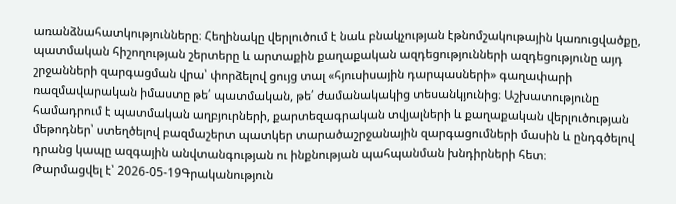առանձնահատկությունները։ Հեղինակը վերլուծում է նաև բնակչության էթնոմշակութային կառուցվածքը, պատմական հիշողության շերտերը և արտաքին քաղաքական ազդեցությունների ազդեցությունը այդ շրջանների զարգացման վրա՝ փորձելով ցույց տալ «հյուսիսային դարպասների» գաղափարի ռազմավարական իմաստը թե՛ պատմական, թե՛ ժամանակակից տեսանկյունից։ Աշխատությունը համադրում է պատմական աղբյուրների, քարտեզագրական տվյալների և քաղաքական վերլուծության մեթոդներ՝ ստեղծելով բազմաշերտ պատկեր տարածաշրջանային զարգացումների մասին և ընդգծելով դրանց կապը ազգային անվտանգության ու ինքնության պահպանման խնդիրների հետ։
Թարմացվել է՝ 2026-05-19Գրականություն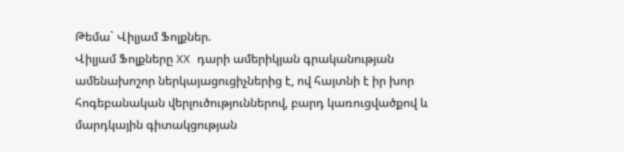Թեմա` Վիլյամ Ֆոլքներ.
Վիլյամ Ֆոլքները XX դարի ամերիկյան գրականության ամենախոշոր ներկայացուցիչներից է, ով հայտնի է իր խոր հոգեբանական վերլուծություններով, բարդ կառուցվածքով և մարդկային գիտակցության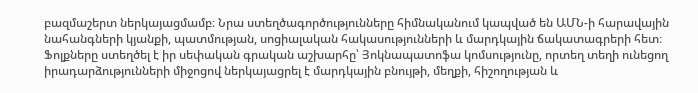բազմաշերտ ներկայացմամբ։ Նրա ստեղծագործությունները հիմնականում կապված են ԱՄՆ-ի հարավային նահանգների կյանքի, պատմության, սոցիալական հակասությունների և մարդկային ճակատագրերի հետ։ Ֆոլքները ստեղծել է իր սեփական գրական աշխարհը՝ Յոկնապատոֆա կոմսությունը, որտեղ տեղի ունեցող իրադարձությունների միջոցով ներկայացրել է մարդկային բնույթի, մեղքի, հիշողության և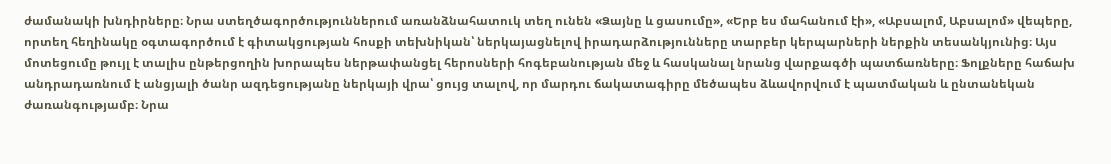ժամանակի խնդիրները։ Նրա ստեղծագործություններում առանձնահատուկ տեղ ունեն «Ձայնը և ցասումը», «Երբ ես մահանում էի», «Աբսալոմ, Աբսալոմ» վեպերը, որտեղ հեղինակը օգտագործում է գիտակցության հոսքի տեխնիկան՝ ներկայացնելով իրադարձությունները տարբեր կերպարների ներքին տեսանկյունից։ Այս մոտեցումը թույլ է տալիս ընթերցողին խորապես ներթափանցել հերոսների հոգեբանության մեջ և հասկանալ նրանց վարքագծի պատճառները։ Ֆոլքները հաճախ անդրադառնում է անցյալի ծանր ազդեցությանը ներկայի վրա՝ ցույց տալով, որ մարդու ճակատագիրը մեծապես ձևավորվում է պատմական և ընտանեկան ժառանգությամբ։ Նրա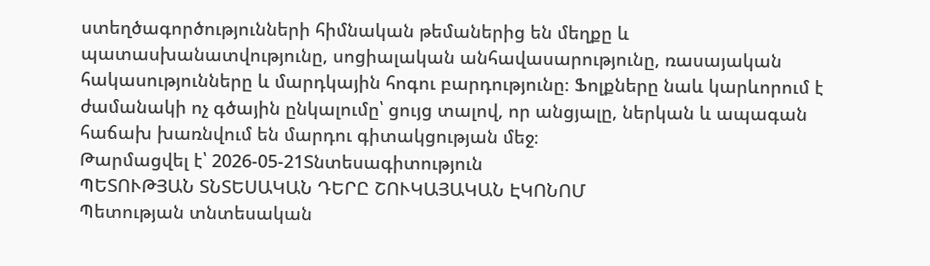ստեղծագործությունների հիմնական թեմաներից են մեղքը և պատասխանատվությունը, սոցիալական անհավասարությունը, ռասայական հակասությունները և մարդկային հոգու բարդությունը։ Ֆոլքները նաև կարևորում է ժամանակի ոչ գծային ընկալումը՝ ցույց տալով, որ անցյալը, ներկան և ապագան հաճախ խառնվում են մարդու գիտակցության մեջ։
Թարմացվել է՝ 2026-05-21Տնտեսագիտություն
ՊԵՏՈՒԹՅԱՆ ՏՆՏԵՍԱԿԱՆ ԴԵՐԸ ՇՈՒԿԱՅԱԿԱՆ ԷԿՈՆՈՄ
Պետության տնտեսական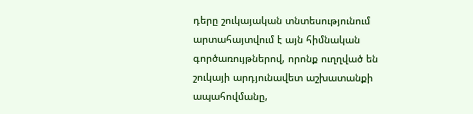դերը շուկայական տնտեսությունում արտահայտվում է այն հիմնական գործառույթներով, որոնք ուղղված են շուկայի արդյունավետ աշխատանքի ապահովմանը,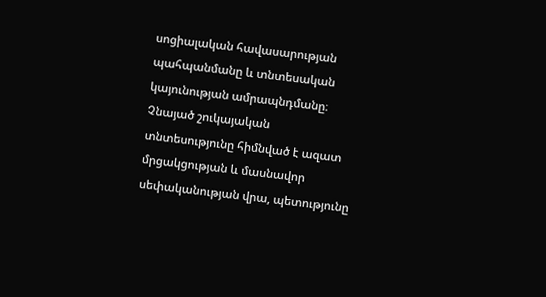սոցիալական հավասարության պահպանմանը և տնտեսական կայունության ամրապնդմանը։ Չնայած շուկայական տնտեսությունը հիմնված է ազատ մրցակցության և մասնավոր սեփականության վրա, պետությունը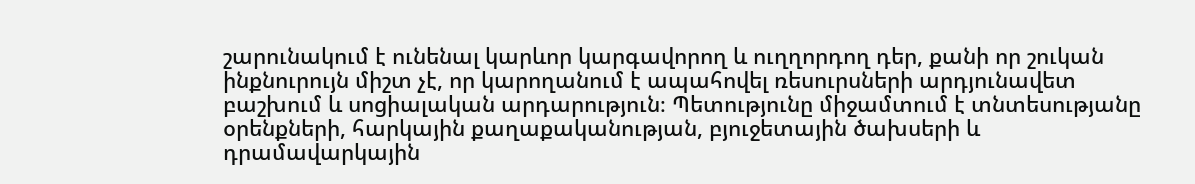շարունակում է ունենալ կարևոր կարգավորող և ուղղորդող դեր, քանի որ շուկան ինքնուրույն միշտ չէ, որ կարողանում է ապահովել ռեսուրսների արդյունավետ բաշխում և սոցիալական արդարություն։ Պետությունը միջամտում է տնտեսությանը օրենքների, հարկային քաղաքականության, բյուջետային ծախսերի և դրամավարկային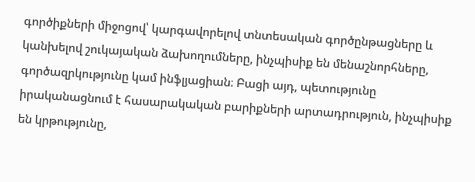գործիքների միջոցով՝ կարգավորելով տնտեսական գործընթացները և կանխելով շուկայական ձախողումները, ինչպիսիք են մենաշնորհները, գործազրկությունը կամ ինֆլյացիան։ Բացի այդ, պետությունը իրականացնում է հասարակական բարիքների արտադրություն, ինչպիսիք են կրթությունը,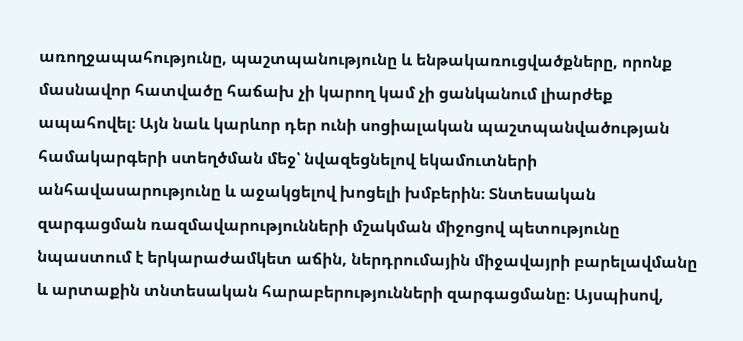առողջապահությունը, պաշտպանությունը և ենթակառուցվածքները, որոնք մասնավոր հատվածը հաճախ չի կարող կամ չի ցանկանում լիարժեք ապահովել։ Այն նաև կարևոր դեր ունի սոցիալական պաշտպանվածության համակարգերի ստեղծման մեջ՝ նվազեցնելով եկամուտների անհավասարությունը և աջակցելով խոցելի խմբերին։ Տնտեսական զարգացման ռազմավարությունների մշակման միջոցով պետությունը նպաստում է երկարաժամկետ աճին, ներդրումային միջավայրի բարելավմանը և արտաքին տնտեսական հարաբերությունների զարգացմանը։ Այսպիսով,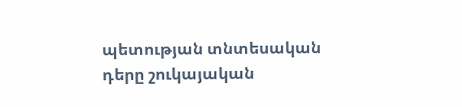պետության տնտեսական դերը շուկայական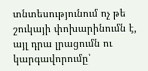տնտեսությունում ոչ թե շուկայի փոխարինումն է, այլ դրա լրացումն ու կարգավորումը՝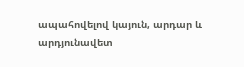ապահովելով կայուն, արդար և արդյունավետ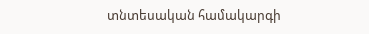տնտեսական համակարգի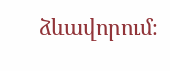ձևավորում։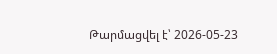Թարմացվել է՝ 2026-05-23